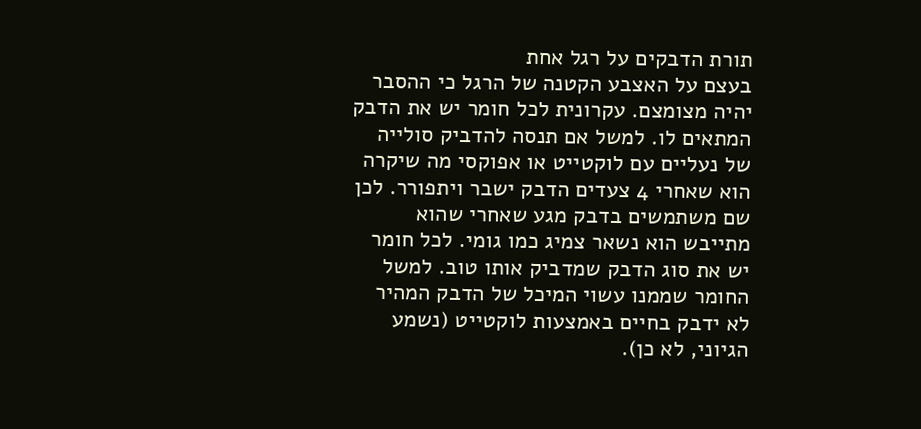תורת הדבקים על רגל אחת
בעצם על האצבע הקטנה של הרגל כי ההסבר יהיה מצומצם. עקרונית לכל חומר יש את הדבק המתאים לו. למשל אם תנסה להדביק סולייה של נעליים עם לוקטייט או אפוקסי מה שיקרה הוא שאחרי 4 צעדים הדבק ישבר ויתפורר. לכן שם משתמשים בדבק מגע שאחרי שהוא מתייבש הוא נשאר צמיג כמו גומי. לכל חומר יש את סוג הדבק שמדביק אותו טוב. למשל החומר שממנו עשוי המיכל של הדבק המהיר לא ידבק בחיים באמצעות לוקטייט (נשמע הגיוני, לא כן).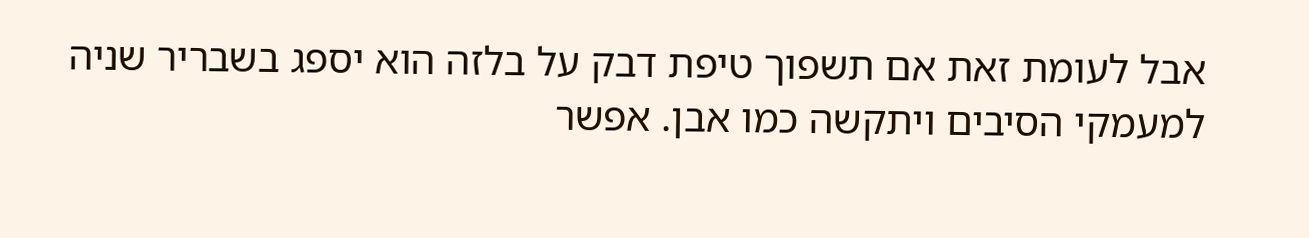אבל לעומת זאת אם תשפוך טיפת דבק על בלזה הוא יספג בשבריר שניה למעמקי הסיבים ויתקשה כמו אבן. אפשר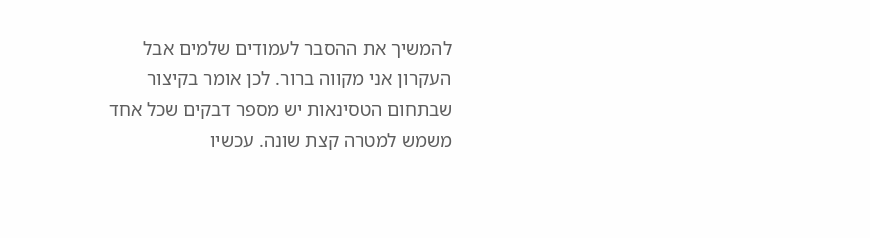להמשיך את ההסבר לעמודים שלמים אבל העקרון אני מקווה ברור. לכן אומר בקיצור שבתחום הטסינאות יש מספר דבקים שכל אחד משמש למטרה קצת שונה. עכשיו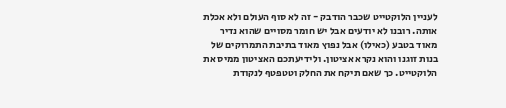לעניין הלוקטייט שכבר הודבק - זה לא סוף העולם ולא אכלת אותה. רובנו לא יודעים אבל יש חומר מסויים שהוא נדיר מאוד בטבע (כאילו) אבל נפוץ מאוד בתיבת התמרוקים של בנות זוגנו והוא נקרא אציטון. ולידיעתכם האציטון ממיס את הלוקטייט. כך שאם תיקח את החלק וטטפטף לנקודת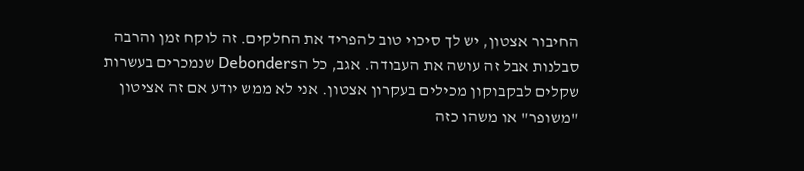החיבור אצטון, יש לך סיכוי טוב להפריד את החלקים. זה לוקח זמן והרבה סבלנות אבל זה עושה את העבודה. אגב, כל הDebonders שנמכרים בעשרות שקלים לבקבוקון מכילים בעקרון אצטון. אני לא ממש יודע אם זה אציטון "משופר" או משהו כזה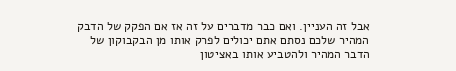אבל זה העניין. ואם כבר מדברים על זה אז אם הפקק של הדבק המהיר שלכם נסתם אתם יכולים לפרק אותו מן הבקבוקון של הדבר המהיר ולהטביע אותו באציטון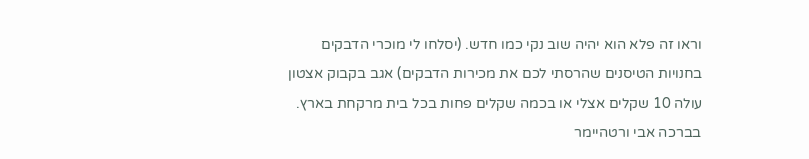וראו זה פלא הוא יהיה שוב נקי כמו חדש. (יסלחו לי מוכרי הדבקים בחנויות הטיסנים שהרסתי לכם את מכירות הדבקים) אגב בקבוק אצטון עולה 10 שקלים אצלי או בכמה שקלים פחות בכל בית מרקחת בארץ. בברכה אבי ורטהיימר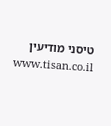טיסני מודיעין www.tisan.co.il